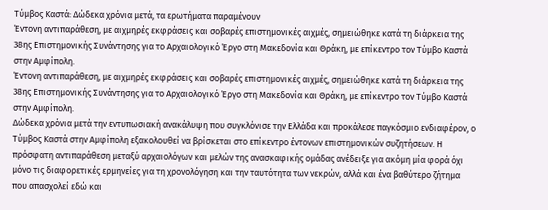Τύμβος Καστά: Δώδεκα χρόνια μετά, τα ερωτήματα παραμένουν
Έντονη αντιπαράθεση, με αιχμηρές εκφράσεις και σοβαρές επιστημονικές αιχμές, σημειώθηκε κατά τη διάρκεια της 38ης Επιστημονικής Συνάντησης για το Αρχαιολογικό Έργο στη Μακεδονία και Θράκη, με επίκεντρο τον Τύμβο Καστά στην Αμφίπολη.
Έντονη αντιπαράθεση, με αιχμηρές εκφράσεις και σοβαρές επιστημονικές αιχμές, σημειώθηκε κατά τη διάρκεια της 38ης Επιστημονικής Συνάντησης για το Αρχαιολογικό Έργο στη Μακεδονία και Θράκη, με επίκεντρο τον Τύμβο Καστά στην Αμφίπολη.
Δώδεκα χρόνια μετά την εντυπωσιακή ανακάλυψη που συγκλόνισε την Ελλάδα και προκάλεσε παγκόσμιο ενδιαφέρον, ο Τύμβος Καστά στην Αμφίπολη εξακολουθεί να βρίσκεται στο επίκεντρο έντονων επιστημονικών συζητήσεων. Η πρόσφατη αντιπαράθεση μεταξύ αρχαιολόγων και μελών της ανασκαφικής ομάδας ανέδειξε για ακόμη μία φορά όχι μόνο τις διαφορετικές ερμηνείες για τη χρονολόγηση και την ταυτότητα των νεκρών, αλλά και ένα βαθύτερο ζήτημα που απασχολεί εδώ και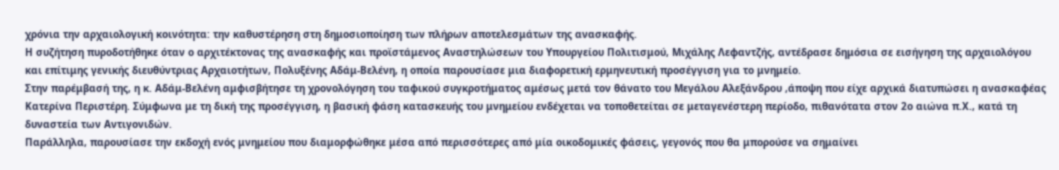χρόνια την αρχαιολογική κοινότητα: την καθυστέρηση στη δημοσιοποίηση των πλήρων αποτελεσμάτων της ανασκαφής.
Η συζήτηση πυροδοτήθηκε όταν ο αρχιτέκτονας της ανασκαφής και προϊστάμενος Αναστηλώσεων του Υπουργείου Πολιτισμού, Μιχάλης Λεφαντζής, αντέδρασε δημόσια σε εισήγηση της αρχαιολόγου και επίτιμης γενικής διευθύντριας Αρχαιοτήτων, Πολυξένης Αδάμ-Βελένη, η οποία παρουσίασε μια διαφορετική ερμηνευτική προσέγγιση για το μνημείο.
Στην παρέμβασή της, η κ. Αδάμ-Βελένη αμφισβήτησε τη χρονολόγηση του ταφικού συγκροτήματος αμέσως μετά τον θάνατο του Μεγάλου Αλεξάνδρου ,άποψη που είχε αρχικά διατυπώσει η ανασκαφέας Κατερίνα Περιστέρη. Σύμφωνα με τη δική της προσέγγιση, η βασική φάση κατασκευής του μνημείου ενδέχεται να τοποθετείται σε μεταγενέστερη περίοδο, πιθανότατα στον 2ο αιώνα π.Χ., κατά τη δυναστεία των Αντιγονιδών.
Παράλληλα, παρουσίασε την εκδοχή ενός μνημείου που διαμορφώθηκε μέσα από περισσότερες από μία οικοδομικές φάσεις, γεγονός που θα μπορούσε να σημαίνει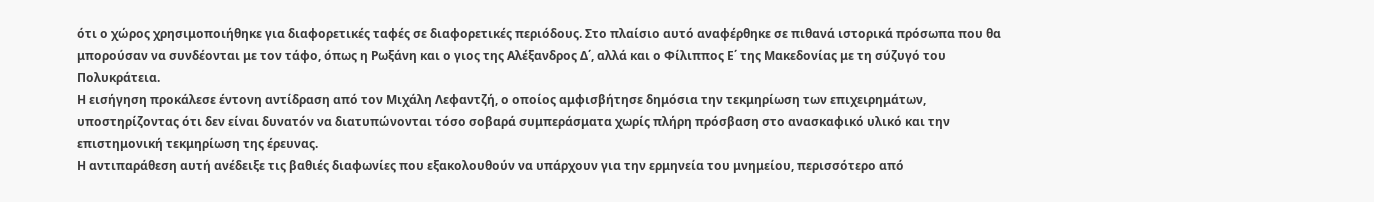ότι ο χώρος χρησιμοποιήθηκε για διαφορετικές ταφές σε διαφορετικές περιόδους. Στο πλαίσιο αυτό αναφέρθηκε σε πιθανά ιστορικά πρόσωπα που θα μπορούσαν να συνδέονται με τον τάφο, όπως η Ρωξάνη και ο γιος της Αλέξανδρος Δ΄, αλλά και ο Φίλιππος Ε΄ της Μακεδονίας με τη σύζυγό του Πολυκράτεια.
Η εισήγηση προκάλεσε έντονη αντίδραση από τον Μιχάλη Λεφαντζή, ο οποίος αμφισβήτησε δημόσια την τεκμηρίωση των επιχειρημάτων, υποστηρίζοντας ότι δεν είναι δυνατόν να διατυπώνονται τόσο σοβαρά συμπεράσματα χωρίς πλήρη πρόσβαση στο ανασκαφικό υλικό και την επιστημονική τεκμηρίωση της έρευνας.
Η αντιπαράθεση αυτή ανέδειξε τις βαθιές διαφωνίες που εξακολουθούν να υπάρχουν για την ερμηνεία του μνημείου, περισσότερο από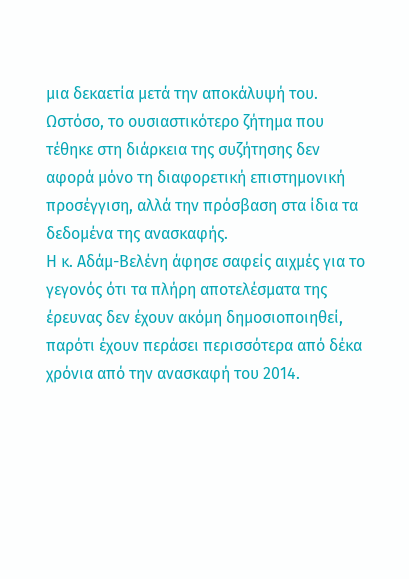μια δεκαετία μετά την αποκάλυψή του. Ωστόσο, το ουσιαστικότερο ζήτημα που τέθηκε στη διάρκεια της συζήτησης δεν αφορά μόνο τη διαφορετική επιστημονική προσέγγιση, αλλά την πρόσβαση στα ίδια τα δεδομένα της ανασκαφής.
Η κ. Αδάμ-Βελένη άφησε σαφείς αιχμές για το γεγονός ότι τα πλήρη αποτελέσματα της έρευνας δεν έχουν ακόμη δημοσιοποιηθεί, παρότι έχουν περάσει περισσότερα από δέκα χρόνια από την ανασκαφή του 2014.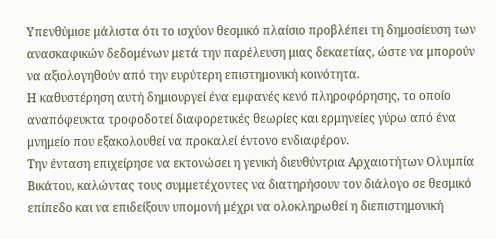Υπενθύμισε μάλιστα ότι το ισχύον θεσμικό πλαίσιο προβλέπει τη δημοσίευση των ανασκαφικών δεδομένων μετά την παρέλευση μιας δεκαετίας, ώστε να μπορούν να αξιολογηθούν από την ευρύτερη επιστημονική κοινότητα.
Η καθυστέρηση αυτή δημιουργεί ένα εμφανές κενό πληροφόρησης, το οποίο αναπόφευκτα τροφοδοτεί διαφορετικές θεωρίες και ερμηνείες γύρω από ένα μνημείο που εξακολουθεί να προκαλεί έντονο ενδιαφέρον.
Την ένταση επιχείρησε να εκτονώσει η γενική διευθύντρια Αρχαιοτήτων Ολυμπία Βικάτου, καλώντας τους συμμετέχοντες να διατηρήσουν τον διάλογο σε θεσμικό επίπεδο και να επιδείξουν υπομονή μέχρι να ολοκληρωθεί η διεπιστημονική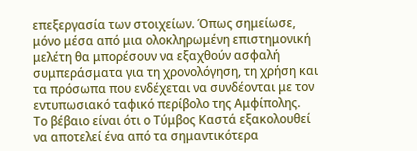επεξεργασία των στοιχείων. Όπως σημείωσε, μόνο μέσα από μια ολοκληρωμένη επιστημονική μελέτη θα μπορέσουν να εξαχθούν ασφαλή συμπεράσματα για τη χρονολόγηση, τη χρήση και τα πρόσωπα που ενδέχεται να συνδέονται με τον εντυπωσιακό ταφικό περίβολο της Αμφίπολης.
Το βέβαιο είναι ότι ο Τύμβος Καστά εξακολουθεί να αποτελεί ένα από τα σημαντικότερα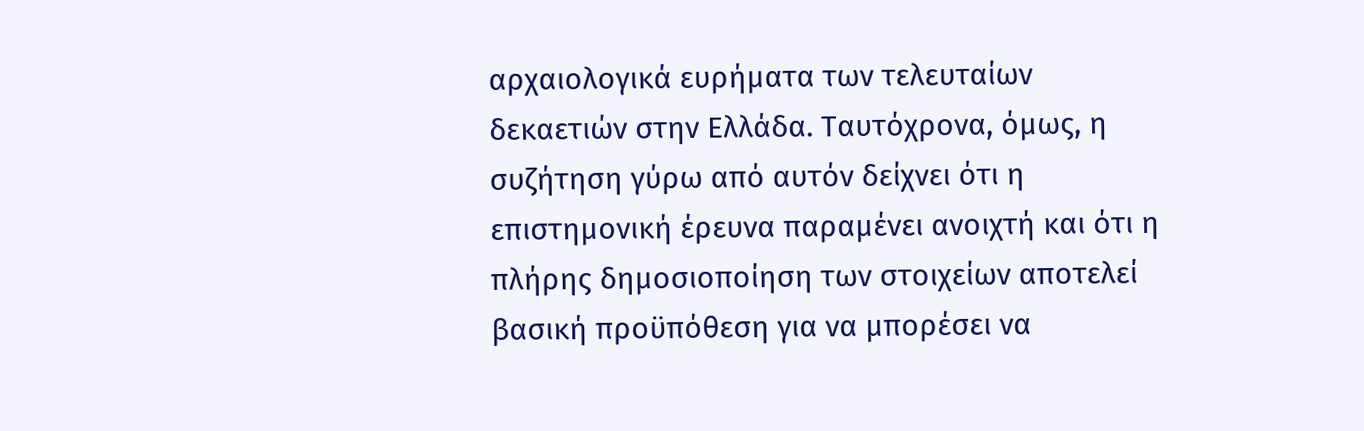αρχαιολογικά ευρήματα των τελευταίων δεκαετιών στην Ελλάδα. Ταυτόχρονα, όμως, η συζήτηση γύρω από αυτόν δείχνει ότι η επιστημονική έρευνα παραμένει ανοιχτή και ότι η πλήρης δημοσιοποίηση των στοιχείων αποτελεί βασική προϋπόθεση για να μπορέσει να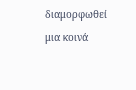διαμορφωθεί μια κοινά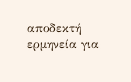αποδεκτή ερμηνεία για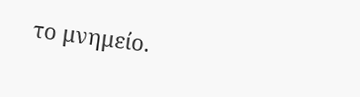το μνημείο.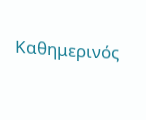Καθημερινός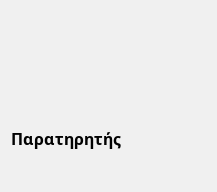Παρατηρητής